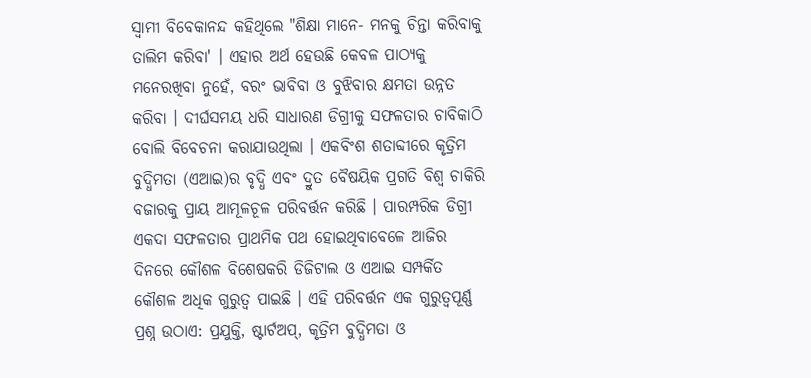ସ୍ୱାମୀ ବିବେକାନନ୍ଦ କହିଥିଲେ "ଶିକ୍ଷା ମାନେ- ମନକୁ ଚିନ୍ତା କରିବାକୁ ତାଲିମ କରିବା' । ଏହାର ଅର୍ଥ ହେଉଛି କେବଳ ପାଠ୍ୟକୁ ମନେରଖିବା ନୁହେଁ, ବରଂ ଭାବିବା ଓ ବୁଝିବାର କ୍ଷମତା ଉନ୍ନତ କରିବା । ଦୀର୍ଘସମୟ ଧରି ସାଧାରଣ ଡିଗ୍ରୀକୁ ସଫଳତାର ଚାବିକାଠି ବୋଲି ବିବେଚନା କରାଯାଉଥିଲା । ଏକବିଂଶ ଶତାବ୍ଦୀରେ କୃତ୍ରିମ ବୁଦ୍ଧିମତା (ଏଆଇ)ର ବୃଦ୍ଧି ଏବଂ ଦ୍ରୁତ ବୈଷୟିକ ପ୍ରଗତି ବିଶ୍ୱ ଚାକିରି ବଜାରକୁ ପ୍ରାୟ ଆମୂଳଚୂଳ ପରିବର୍ତ୍ତନ କରିଛି । ପାରମ୍ପରିକ ଡିଗ୍ରୀ ଏକଦା ସଫଳତାର ପ୍ରାଥମିକ ପଥ ହୋଇଥିବାବେଳେ ଆଜିର ଦିନରେ କୌଶଳ ବିଶେଷକରି ଡିଜିଟାଲ ଓ ଏଆଇ ସମ୍ପର୍କିତ କୌଶଳ ଅଧିକ ଗୁରୁତ୍ୱ ପାଇଛି । ଏହି ପରିବର୍ତ୍ତନ ଏକ ଗୁରୁତ୍ୱପୂର୍ଣ୍ଣ ପ୍ରଶ୍ନ ଉଠାଏ: ପ୍ରଯୁକ୍ତି, ଷ୍ଟାର୍ଟଅପ୍, କୃତ୍ରିମ ବୁଦ୍ଧିମତା ଓ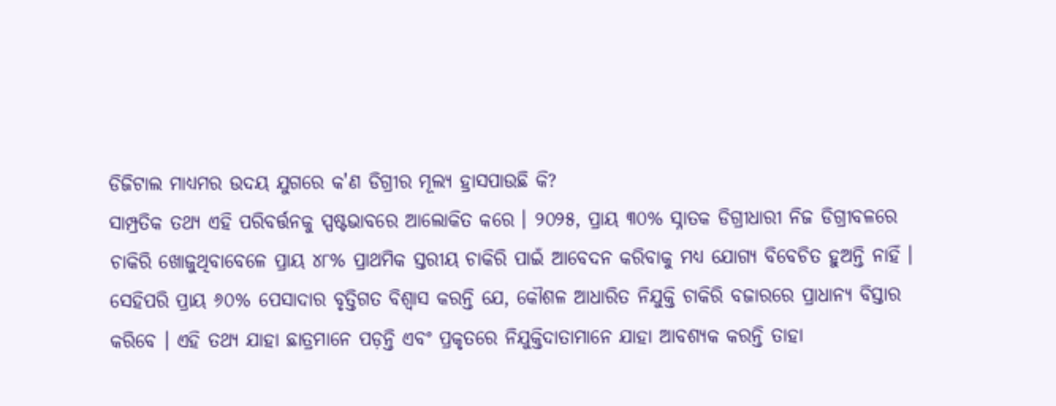ଡିଜିଟାଲ ମାଧ୍ୟମର ଉଦୟ ଯୁଗରେ କ'ଣ ଡିଗ୍ରୀର ମୂଲ୍ୟ ହ୍ରାସପାଉଛି କି?
ସାମ୍ପ୍ରତିକ ତଥ୍ୟ ଏହି ପରିବର୍ତ୍ତନକୁ ସ୍ପଷ୍ଟଭାବରେ ଆଲୋକିତ କରେ । ୨୦୨୫, ପ୍ରାୟ ୩୦% ସ୍ନାତକ ଡିଗ୍ରୀଧାରୀ ନିଜ ଡିଗ୍ରୀବଳରେ ଚାକିରି ଖୋଜୁଥିବାବେଳେ ପ୍ରାୟ ୪୮% ପ୍ରାଥମିକ ସ୍ତରୀୟ ଚାକିରି ପାଇଁ ଆବେଦନ କରିବାକୁ ମଧ୍ୟ ଯୋଗ୍ୟ ବିବେଚିତ ହୁଅନ୍ତି ନାହିଁ । ସେହିପରି ପ୍ରାୟ ୬୦% ପେସାଦାର ବୃତ୍ତିଗତ ବିଶ୍ୱାସ କରନ୍ତି ଯେ, କୌଶଳ ଆଧାରିତ ନିଯୁକ୍ତି ଚାକିରି ବଜାରରେ ପ୍ରାଧାନ୍ୟ ବିସ୍ତାର କରିବେ । ଏହି ତଥ୍ୟ ଯାହା ଛାତ୍ରମାନେ ପଡ଼ନ୍ତି ଏବଂ ପ୍ରକୃତରେ ନିଯୁକ୍ତିଦାତାମାନେ ଯାହା ଆବଶ୍ୟକ କରନ୍ତି ତାହା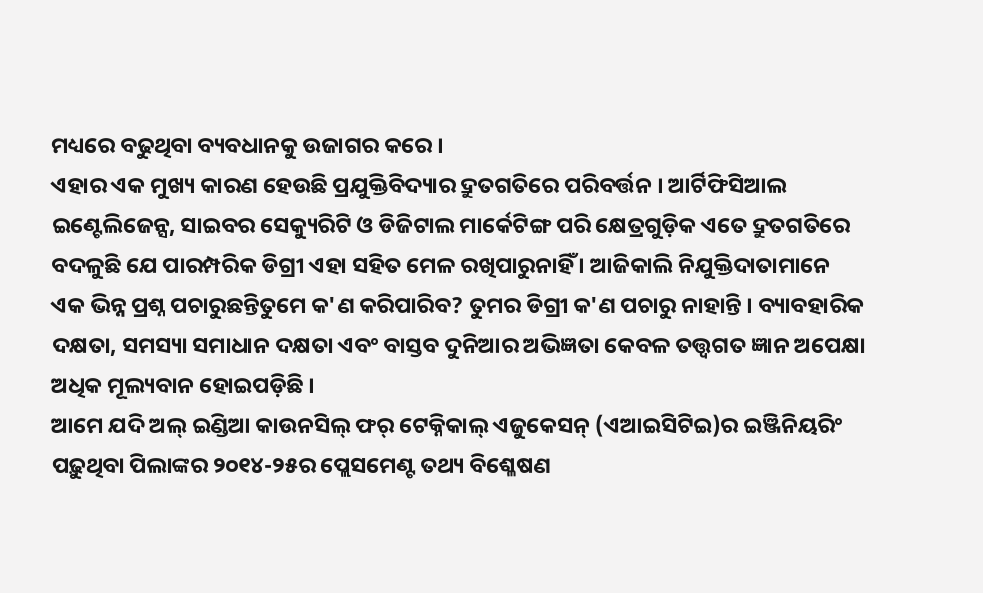ମଧ୍ୟରେ ବଢୁଥିବା ବ୍ୟବଧାନକୁ ଉଜାଗର କରେ ।
ଏହାର ଏକ ମୁଖ୍ୟ କାରଣ ହେଉଛି ପ୍ରଯୁକ୍ତିବିଦ୍ୟାର ଦ୍ରୁତଗତିରେ ପରିବର୍ତ୍ତନ । ଆର୍ଟିଫିସିଆଲ ଇଣ୍ଟେଲିଜେନ୍ସ, ସାଇବର ସେକ୍ୟୁରିଟି ଓ ଡିଜିଟାଲ ମାର୍କେଟିଙ୍ଗ ପରି କ୍ଷେତ୍ରଗୁଡ଼ିକ ଏତେ ଦ୍ରୁତଗତିରେ ବଦଳୁଛି ଯେ ପାରମ୍ପରିକ ଡିଗ୍ରୀ ଏହା ସହିତ ମେଳ ରଖିପାରୁନାହିଁ । ଆଜିକାଲି ନିଯୁକ୍ତିଦାତାମାନେ ଏକ ଭିନ୍ନ ପ୍ରଶ୍ନ ପଚାରୁଛନ୍ତିତୁମେ କ'ଣ କରିପାରିବ? ତୁମର ଡିଗ୍ରୀ କ'ଣ ପଚାରୁ ନାହାନ୍ତି । ବ୍ୟାବହାରିକ ଦକ୍ଷତା, ସମସ୍ୟା ସମାଧାନ ଦକ୍ଷତା ଏବଂ ବାସ୍ତବ ଦୁନିଆର ଅଭିଜ୍ଞତା କେବଳ ତତ୍ତ୍ୱଗତ ଜ୍ଞାନ ଅପେକ୍ଷା ଅଧିକ ମୂଲ୍ୟବାନ ହୋଇପଡ଼ିଛି ।
ଆମେ ଯଦି ଅଲ୍ ଇଣ୍ଡିଆ କାଉନସିଲ୍ ଫର୍ ଟେକ୍ନିକାଲ୍ ଏଜୁକେସନ୍ (ଏଆଇସିଟିଇ)ର ଇଞ୍ଜିନିୟରିଂ ପଢ଼ୁଥିବା ପିଲାଙ୍କର ୨୦୧୪-୨୫ର ପ୍ଲେସମେଣ୍ଟ ତଥ୍ୟ ବିଶ୍ଳେଷଣ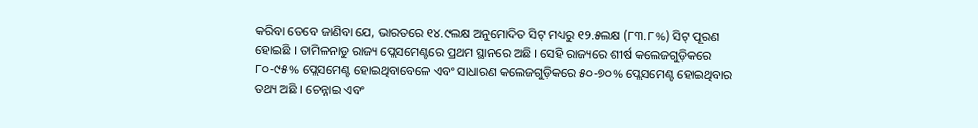କରିବା ତେବେ ଜାଣିବା ଯେ, ଭାରତରେ ୧୪.୯ଲକ୍ଷ ଅନୁମୋଦିତ ସିଟ୍ ମଧ୍ୟରୁ ୧୨.୫ଲକ୍ଷ (୮୩.୮%) ସିଟ୍ ପୂରଣ ହୋଇଛି । ତାମିଳନାଡୁ ରାଜ୍ୟ ପ୍ଲେସମେଣ୍ଟରେ ପ୍ରଥମ ସ୍ଥାନରେ ଅଛି । ସେହି ରାଜ୍ୟରେ ଶୀର୍ଷ କଲେଜଗୁଡ଼ିକରେ ୮୦-୯୫% ପ୍ଲେସମେଣ୍ଟ ହୋଇଥିବାବେଳେ ଏବଂ ସାଧାରଣ କଲେଜଗୁଡ଼ିକରେ ୫୦-୭୦% ପ୍ଲେସମେଣ୍ଟ ହୋଇଥିବାର ତଥ୍ୟ ଅଛି । ଚେନ୍ନାଇ ଏବଂ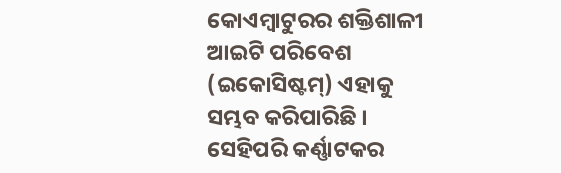କୋଏମ୍ବାଟୁରର ଶକ୍ତିଶାଳୀ ଆଇଟି ପରିବେଶ (ଇକୋସିଷ୍ଟମ୍) ଏହାକୁ ସମ୍ଭବ କରିପାରିଛି । ସେହିପରି କର୍ଣ୍ଣାଟକର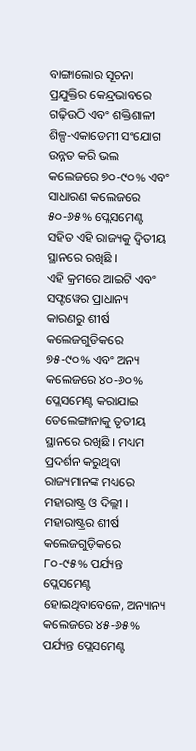ବାଙ୍ଗାଲୋର ସୂଚନା ପ୍ରଯୁକ୍ତିର କେନ୍ଦ୍ରଭାବରେ ଗଢ଼ିଉଠି ଏବଂ ଶକ୍ତିଶାଳୀ ଶିଳ୍ପ-ଏକାଡେମୀ ସଂଯୋଗ ଉନ୍ନତ କରି ଭଲ କଲେଜରେ ୭୦-୯୦% ଏବଂ ସାଧାରଣ କଲେଜରେ ୫୦-୬୫% ପ୍ଲେସମେଣ୍ଟ ସହିତ ଏହି ରାଜ୍ୟକୁ ଦ୍ୱିତୀୟ ସ୍ଥାନରେ ରଖିଛି ।
ଏହି କ୍ରମରେ ଆଇଟି ଏବଂ ସଫ୍ଟୱେର ପ୍ରାଧାନ୍ୟ କାରଣରୁ ଶୀର୍ଷ କଲେଜଗୁଡିକରେ ୭୫-୯୦% ଏବଂ ଅନ୍ୟ କଲେଜରେ ୪୦-୬୦% ପ୍ଲେସମେଣ୍ଟ କରାଯାଇ ତେଲେଙ୍ଗାନାକୁ ତୃତୀୟ ସ୍ଥାନରେ ରଖିଛି । ମଧ୍ୟମ ପ୍ରଦର୍ଶନ କରୁଥିବା ରାଜ୍ୟମାନଙ୍କ ମଧ୍ୟରେ ମହାରାଷ୍ଟ୍ର ଓ ଦିଲ୍ଲୀ । ମହାରାଷ୍ଟ୍ରର ଶୀର୍ଷ କଲେଜଗୁଡ଼ିକରେ ୮୦-୯୫% ପର୍ଯ୍ୟନ୍ତ ପ୍ଲେସମେଣ୍ଟ ହୋଇଥିବାବେଳେ, ଅନ୍ୟାନ୍ୟ କଲେଜରେ ୪୫-୬୫% ପର୍ଯ୍ୟନ୍ତ ପ୍ଲେସମେଣ୍ଟ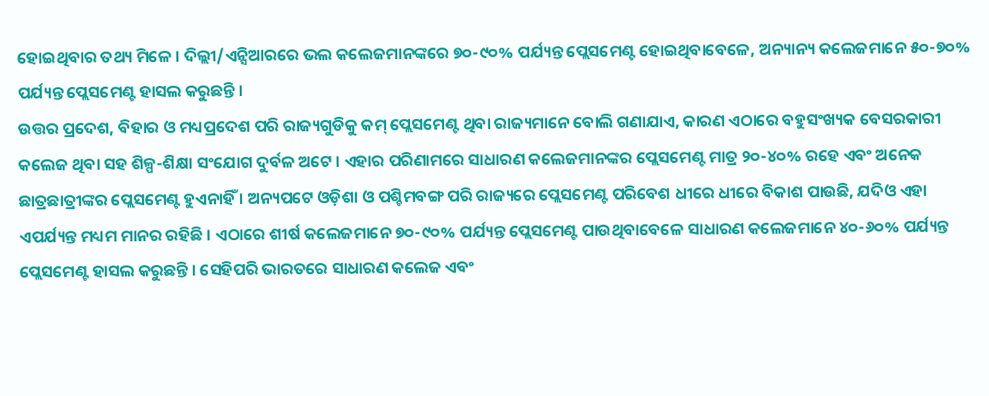ହୋଇଥିବାର ତଥ୍ୟ ମିଳେ । ଦିଲ୍ଲୀ/ଏନ୍ସିଆରରେ ଭଲ କଲେଜମାନଙ୍କରେ ୭୦-୯୦% ପର୍ଯ୍ୟନ୍ତ ପ୍ଲେସମେଣ୍ଟ ହୋଇଥିବାବେଳେ, ଅନ୍ୟାନ୍ୟ କଲେଜମାନେ ୫୦-୭୦% ପର୍ଯ୍ୟନ୍ତ ପ୍ଲେସମେଣ୍ଟ ହାସଲ କରୁଛନ୍ତି ।
ଉତ୍ତର ପ୍ରଦେଶ, ବିହାର ଓ ମଧ୍ୟପ୍ରଦେଶ ପରି ରାଜ୍ୟଗୁଡିକୁ କମ୍ ପ୍ଲେସମେଣ୍ଟ ଥିବା ରାଜ୍ୟମାନେ ବୋଲି ଗଣାଯାଏ, କାରଣ ଏଠାରେ ବହୁସଂଖ୍ୟକ ବେସରକାରୀ କଲେଜ ଥିବା ସହ ଶିଳ୍ପ-ଶିକ୍ଷା ସଂଯୋଗ ଦୁର୍ବଳ ଅଟେ । ଏହାର ପରିଣାମରେ ସାଧାରଣ କଲେଜମାନଙ୍କର ପ୍ଲେସମେଣ୍ଟ ମାତ୍ର ୨୦-୪୦% ରହେ ଏବଂ ଅନେକ ଛାତ୍ରଛାତ୍ରୀଙ୍କର ପ୍ଲେସମେଣ୍ଟ ହୁଏନାହିଁ । ଅନ୍ୟପଟେ ଓଡ଼ିଶା ଓ ପଶ୍ଚିମବଙ୍ଗ ପରି ରାଜ୍ୟରେ ପ୍ଲେସମେଣ୍ଟ ପରିବେଶ ଧୀରେ ଧୀରେ ବିକାଶ ପାଉଛି, ଯଦିଓ ଏହା ଏପର୍ଯ୍ୟନ୍ତ ମଧ୍ୟମ ମାନର ରହିଛି । ଏଠାରେ ଶୀର୍ଷ କଲେଜମାନେ ୭୦-୯୦% ପର୍ଯ୍ୟନ୍ତ ପ୍ଲେସମେଣ୍ଟ ପାଉଥିବାବେଳେ ସାଧାରଣ କଲେଜମାନେ ୪୦-୬୦% ପର୍ଯ୍ୟନ୍ତ ପ୍ଲେସମେଣ୍ଟ ହାସଲ କରୁଛନ୍ତି । ସେହିପରି ଭାରତରେ ସାଧାରଣ କଲେଜ ଏବଂ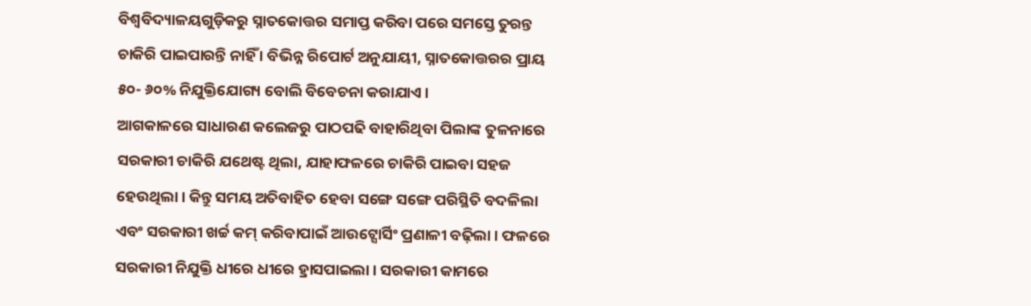ବିଶ୍ୱବିଦ୍ୟାଳୟଗୁଡ଼ିକରୁ ସ୍ନାତକୋତ୍ତର ସମାପ୍ତ କରିବା ପରେ ସମସ୍ତେ ତୁରନ୍ତ ଚାକିରି ପାଇପାରନ୍ତି ନାହିଁ । ବିଭିନ୍ନ ରିପୋର୍ଟ ଅନୁଯାୟୀ, ସ୍ନାତକୋତ୍ତରର ପ୍ରାୟ ୫୦- ୬୦% ନିଯୁକ୍ତିଯୋଗ୍ୟ ବୋଲି ବିବେଚନା କରାଯାଏ ।
ଆଗକାଳରେ ସାଧାରଣ କଲେଜରୁ ପାଠପଢି ବାହାରିଥିବା ପିଲାଙ୍କ ତୁଳନାରେ ସରକାରୀ ଚାକିରି ଯଥେଷ୍ଟ ଥିଲା, ଯାହାଫଳରେ ଚାକିରି ପାଇବା ସହଜ ହେଉଥିଲା । କିନ୍ତୁ ସମୟ ଅତିବାହିତ ହେବା ସଙ୍ଗେ ସଙ୍ଗେ ପରିସ୍ଥିତି ବଦଳିଲା ଏବଂ ସରକାରୀ ଖର୍ଚ୍ଚ କମ୍ କରିବାପାଇଁ ଆଉଟ୍ସୋର୍ସିଂ ପ୍ରଣାଳୀ ବଢ଼ିଲା । ଫଳରେ ସରକାରୀ ନିଯୁକ୍ତି ଧୀରେ ଧୀରେ ହ୍ରାସପାଇଲା । ସରକାରୀ କାମରେ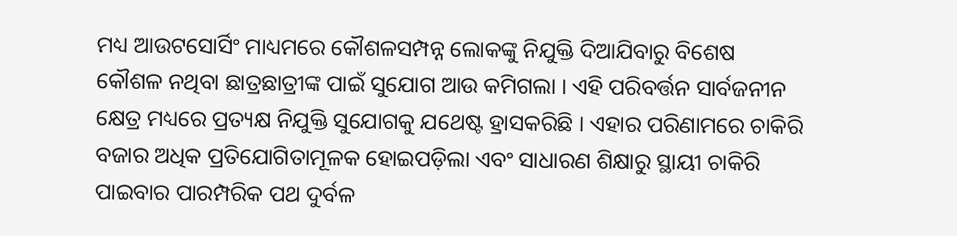ମଧ୍ୟ ଆଉଟସୋର୍ସିଂ ମାଧ୍ୟମରେ କୌଶଳସମ୍ପନ୍ନ ଲୋକଙ୍କୁ ନିଯୁକ୍ତି ଦିଆଯିବାରୁ ବିଶେଷ କୌଶଳ ନଥିବା ଛାତ୍ରଛାତ୍ରୀଙ୍କ ପାଇଁ ସୁଯୋଗ ଆଉ କମିଗଲା । ଏହି ପରିବର୍ତ୍ତନ ସାର୍ବଜନୀନ କ୍ଷେତ୍ର ମଧ୍ୟରେ ପ୍ରତ୍ୟକ୍ଷ ନିଯୁକ୍ତି ସୁଯୋଗକୁ ଯଥେଷ୍ଟ ହ୍ରାସକରିଛି । ଏହାର ପରିଣାମରେ ଚାକିରି ବଜାର ଅଧିକ ପ୍ରତିଯୋଗିତାମୂଳକ ହୋଇପଡ଼ିଲା ଏବଂ ସାଧାରଣ ଶିକ୍ଷାରୁ ସ୍ଥାୟୀ ଚାକିରି ପାଇବାର ପାରମ୍ପରିକ ପଥ ଦୁର୍ବଳ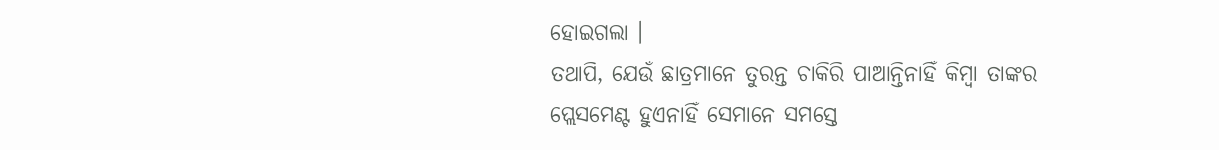ହୋଇଗଲା ।
ତଥାପି, ଯେଉଁ ଛାତ୍ରମାନେ ତୁରନ୍ତ ଚାକିରି ପାଆନ୍ତିନାହିଁ କିମ୍ବା ତାଙ୍କର ପ୍ଲେସମେଣ୍ଟ ହୁଏନାହିଁ ସେମାନେ ସମସ୍ତେ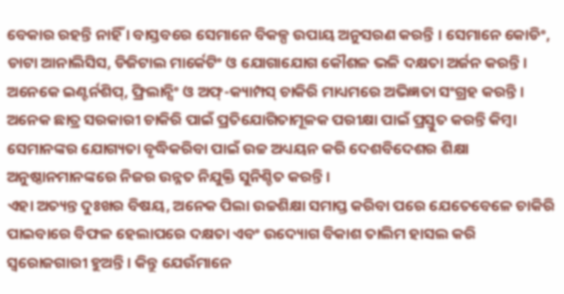ବେକାର ରହନ୍ତି ନାହିଁ । ବାସ୍ତବରେ ସେମାନେ ବିକଳ୍ପ ଉପାୟ ଅନୁସରଣ କରନ୍ତି । ସେମାନେ କୋଡିଂ, ଡାଟା ଆନାଲିସିସ, ଡିଜିଟାଲ ମାର୍କେଟିଂ ଓ ଯୋଗାଯୋଗ କୌଶଳ ଭଳି ଦକ୍ଷତା ଅର୍ଜନ କରନ୍ତି । ଅନେକେ ଇଣ୍ଟର୍ନଶିପ୍, ଫ୍ରିଲାନ୍ସିଂ ଓ ଅଫ୍-କ୍ୟାମ୍ପସ୍ ଚାକିରି ମାଧ୍ୟମରେ ଅଭିଜ୍ଞତା ସଂଗ୍ରହ କରନ୍ତି । ଅନେକ ଛାତ୍ର ସରକାରୀ ଚାକିରି ପାଇଁ ପ୍ରତିଯୋଗିତାମୂଳକ ପରୀକ୍ଷା ପାଇଁ ପ୍ରସ୍ତୁତ କରନ୍ତି କିମ୍ବା ସେମାନଙ୍କର ଯୋଗ୍ୟତା ବୃଦ୍ଧିକରିବା ପାଇଁ ଉଚ୍ଚ ଅଧ୍ୟୟନ କରି ଦେଶବିଦେଶର ଶିକ୍ଷା ଅନୁଷ୍ଠାନମାନଙ୍କରେ ନିଜର ଉନ୍ନତ ନିଯୁକ୍ତି ସୁନିଶ୍ଚିତ କରନ୍ତି ।
ଏହା ଅତ୍ୟନ୍ତ ଦୁଃଖର ବିଷୟ, ଅନେକ ପିଲା ଉଚ୍ଚଶିକ୍ଷା ସମାପ୍ତ କରିବା ପରେ ଯେତେବେଳେ ଚାକିରି ପାଇବାରେ ବିଫଳ ହେଲାପରେ ଦକ୍ଷତା ଏବଂ ଉଦ୍ୟୋଗ ବିକାଶ ତାଲିମ ହାସଲ କରି ସ୍ୱରୋଜଗାରୀ ହୁଅନ୍ତି । କିନ୍ତୁ ଯେଉଁମାନେ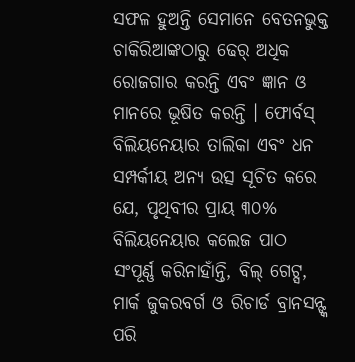ସଫଳ ହୁଅନ୍ତି ସେମାନେ ବେତନଭୁକ୍ତ ଚାକିରିଆଙ୍କଠାରୁ ଢେର୍ ଅଧିକ ରୋଜଗାର କରନ୍ତି ଏବଂ ଜ୍ଞାନ ଓ ମାନରେ ଭୂଷିତ କରନ୍ତି । ଫୋର୍ବସ୍ ବିଲିୟନେୟାର ତାଲିକା ଏବଂ ଧନ ସମ୍ପର୍କୀୟ ଅନ୍ୟ ଉତ୍ସ ସୂଚିତ କରେ ଯେ, ପୃଥିବୀର ପ୍ରାୟ ୩୦% ବିଲିୟନେୟାର କଲେଜ ପାଠ ସଂପୂର୍ଣ୍ଣ କରିନାହାଁନ୍ତି, ବିଲ୍ ଗେଟ୍ସ, ମାର୍କ ଜୁକରବର୍ଗ ଓ ରିଚାର୍ଡ ବ୍ରାନସନ୍ଙ୍କ ପରି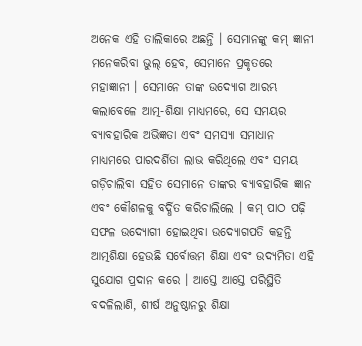ଅନେକ ଏହି ତାଲିକାରେ ଅଛନ୍ତି । ସେମାନଙ୍କୁ କମ୍ ଜ୍ଞାନୀ ମନେକରିବା ଭୁଲ୍ ହେବ, ସେମାନେ ପ୍ରକୃତରେ ମହାଜ୍ଞାନୀ । ସେମାନେ ତାଙ୍କ ଉଦ୍ୟୋଗ ଆରମ୍ଭ କଲାବେଳେ ଆତ୍ମ-ଶିକ୍ଷା ମାଧ୍ୟମରେ, ସେ ସମୟର ବ୍ୟାବହାରିକ ଅଭିଜ୍ଞତା ଏବଂ ସମସ୍ୟା ସମାଧାନ ମାଧ୍ୟମରେ ପାରଦର୍ଶିତା ଲାଭ କରିଥିଲେ ଏବଂ ସମୟ ଗଡ଼ିଚାଲିବା ସହିତ ସେମାନେ ତାଙ୍କର ବ୍ୟାବହାରିକ ଜ୍ଞାନ ଏବଂ କୌଶଳକୁ ବର୍ଦ୍ଧିତ କରିଚାଲିଲେ । କମ୍ ପାଠ ପଢ଼ି ସଫଳ ଉଦ୍ୟୋଗୀ ହୋଇଥିବା ଉଦ୍ୟୋଗପତି କହନ୍ତି ଆତ୍ମଶିକ୍ଷା ହେଉଛି ସର୍ବୋତ୍ତମ ଶିକ୍ଷା ଏବଂ ଉଦ୍ୟମିତା ଏହି ସୁଯୋଗ ପ୍ରଦାନ କରେ । ଆସ୍ତେ ଆସ୍ତେ ପରିସ୍ଥିତି ବଦଳିଲାଣି, ଶୀର୍ଷ ଅନୁଷ୍ଠାନରୁ ଶିକ୍ଷା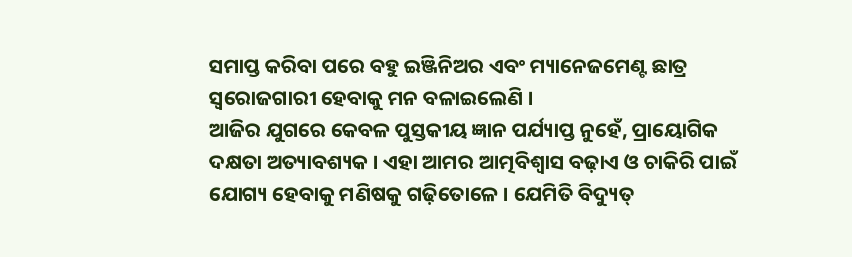ସମାପ୍ତ କରିବା ପରେ ବହୁ ଇଞ୍ଜିନିଅର ଏବଂ ମ୍ୟାନେଜମେଣ୍ଟ ଛାତ୍ର ସ୍ୱରୋଜଗାରୀ ହେବାକୁ ମନ ବଳାଇଲେଣି ।
ଆଜିର ଯୁଗରେ କେବଳ ପୁସ୍ତକୀୟ ଜ୍ଞାନ ପର୍ଯ୍ୟାପ୍ତ ନୁହେଁ, ପ୍ରାୟୋଗିକ ଦକ୍ଷତା ଅତ୍ୟାବଶ୍ୟକ । ଏହା ଆମର ଆତ୍ମବିଶ୍ୱାସ ବଢ଼ାଏ ଓ ଚାକିରି ପାଇଁ ଯୋଗ୍ୟ ହେବାକୁ ମଣିଷକୁ ଗଢ଼ିତୋଳେ । ଯେମିତି ବିଦ୍ୟୁତ୍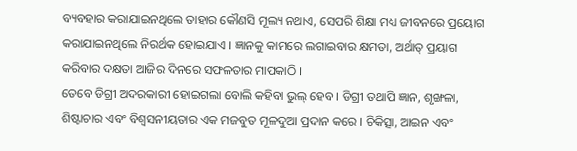ବ୍ୟବହାର କରାଯାଇନଥିଲେ ତାହାର କୌଣସି ମୂଲ୍ୟ ନଥାଏ, ସେପରି ଶିକ୍ଷା ମଧ୍ୟ ଜୀବନରେ ପ୍ରୟୋଗ କରାଯାଇନଥିଲେ ନିରର୍ଥକ ହୋଇଯାଏ । ଜ୍ଞାନକୁ କାମରେ ଲଗାଇବାର କ୍ଷମତା, ଅର୍ଥାତ୍ ପ୍ରୟାଗ କରିବାର ଦକ୍ଷତା ଆଜିର ଦିନରେ ସଫଳତାର ମାପକାଠି ।
ତେବେ ଡିଗ୍ରୀ ଅଦରକାରୀ ହୋଇଗଲା ବୋଲି କହିବା ଭୁଲ୍ ହେବ । ଡିଗ୍ରୀ ତଥାପି ଜ୍ଞାନ, ଶୃଙ୍ଖଳା, ଶିଷ୍ଟାଚାର ଏବଂ ବିଶ୍ୱସନୀୟତାର ଏକ ମଜବୁତ ମୂଳଦୁଆ ପ୍ରଦାନ କରେ । ଚିକିତ୍ସା, ଆଇନ ଏବଂ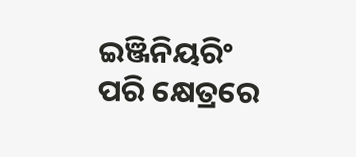ଇଞ୍ଜିନିୟରିଂ ପରି କ୍ଷେତ୍ରରେ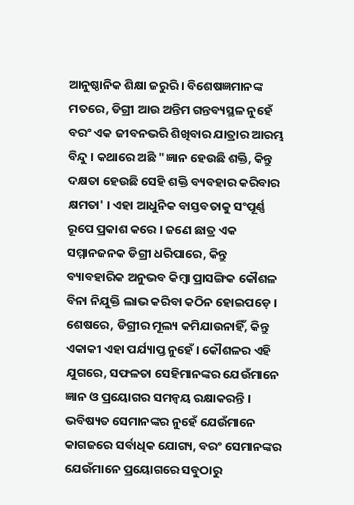ଆନୁଷ୍ଠାନିକ ଶିକ୍ଷା ଜରୁରି । ବିଶେଷଜ୍ଞମାନଙ୍କ ମତରେ, ଡିଗ୍ରୀ ଆଉ ଅନ୍ତିମ ଗନ୍ତବ୍ୟସ୍ଥଳ ନୁହେଁ ବରଂ ଏକ ଜୀବନଭରି ଶିଖିବାର ଯାତ୍ରାର ଆରମ୍ଭ ବିନ୍ଦୁ । କଥାରେ ଅଛି "ଜ୍ଞାନ ହେଉଛି ଶକ୍ତି, କିନ୍ତୁ ଦକ୍ଷତା ହେଉଛି ସେହି ଶକ୍ତି ବ୍ୟବହାର କରିବାର କ୍ଷମତା' । ଏହା ଆଧୁନିକ ବାସ୍ତବତାକୁ ସଂପୂର୍ଣ୍ଣ ରୂପେ ପ୍ରକାଶ କରେ । ଜଣେ ଛାତ୍ର ଏକ ସମ୍ମାନଜନକ ଡିଗ୍ରୀ ଧରିପାରେ, କିନ୍ତୁ ବ୍ୟାବହାରିକ ଅନୁଭବ କିମ୍ବା ପ୍ରାସଙ୍ଗିକ କୌଶଳ ବିନା ନିଯୁକ୍ତି ଲାଭ କରିବା କଠିନ ହୋଇପଡ଼େ ।
ଶେଷରେ, ଡିଗ୍ରୀର ମୂଲ୍ୟ କମିଯାଉନାହିଁ, କିନ୍ତୁ ଏକାକୀ ଏହା ପର୍ଯ୍ୟାପ୍ତ ନୁହେଁ । କୌଶଳର ଏହି ଯୁଗରେ, ସଫଳତା ସେହିମାନଙ୍କର ଯେଉଁମାନେ ଜ୍ଞାନ ଓ ପ୍ରୟୋଗର ସମନ୍ୱୟ ରକ୍ଷାକରନ୍ତି । ଭବିଷ୍ୟତ ସେମାନଙ୍କର ନୁହେଁ ଯେଉଁମାନେ କାଗଜରେ ସର୍ବାଧିକ ଯୋଗ୍ୟ, ବରଂ ସେମାନଙ୍କର ଯେଉଁମାନେ ପ୍ରୟୋଗରେ ସବୁଠାରୁ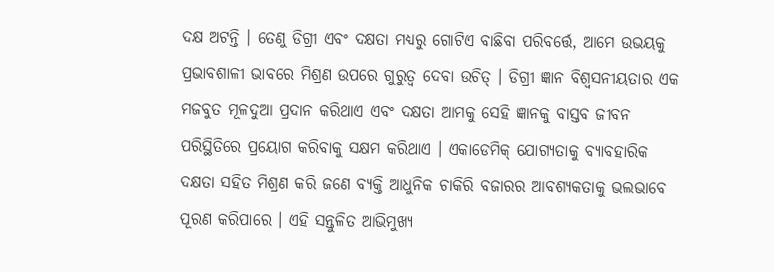ଦକ୍ଷ ଅଟନ୍ତି । ତେଣୁ ଡିଗ୍ରୀ ଏବଂ ଦକ୍ଷତା ମଧ୍ୟରୁ ଗୋଟିଏ ବାଛିବା ପରିବର୍ତ୍ତେ, ଆମେ ଉଭୟକୁ ପ୍ରଭାବଶାଳୀ ଭାବରେ ମିଶ୍ରଣ ଉପରେ ଗୁରୁତ୍ୱ ଦେବା ଉଚିତ୍ । ଡିଗ୍ରୀ ଜ୍ଞାନ ବିଶ୍ୱସନୀୟତାର ଏକ ମଜବୁତ ମୂଳଦୁଆ ପ୍ରଦାନ କରିଥାଏ ଏବଂ ଦକ୍ଷତା ଆମକୁ ସେହି ଜ୍ଞାନକୁ ବାସ୍ତବ ଜୀବନ ପରିସ୍ଥିତିରେ ପ୍ରୟୋଗ କରିବାକୁ ସକ୍ଷମ କରିଥାଏ । ଏକାଡେମିକ୍ ଯୋଗ୍ୟତାକୁ ବ୍ୟାବହାରିକ ଦକ୍ଷତା ସହିତ ମିଶ୍ରଣ କରି ଜଣେ ବ୍ୟକ୍ତି ଆଧୁନିକ ଚାକିରି ବଜାରର ଆବଶ୍ୟକତାକୁ ଭଲଭାବେ ପୂରଣ କରିପାରେ । ଏହି ସନ୍ତୁଳିତ ଆଭିମୁଖ୍ୟ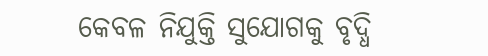କେବଳ ନିଯୁକ୍ତି ସୁଯୋଗକୁ ବୃଦ୍ଧି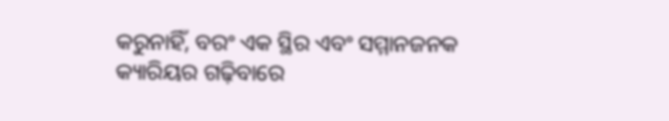କରୁନାହିଁ, ବରଂ ଏକ ସ୍ଥିର ଏବଂ ସମ୍ମାନଜନକ କ୍ୟାରିୟର ଗଢ଼ିବାରେ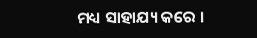ମଧ୍ୟ ସାହାଯ୍ୟ କରେ ।